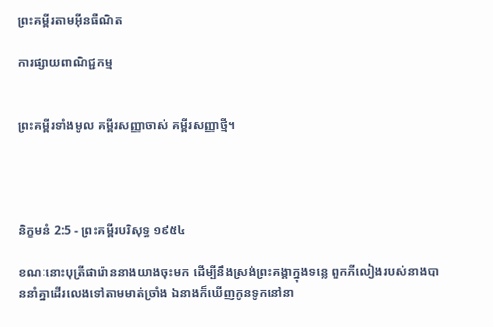ព្រះគម្ពីរតាមអ៊ីនធឺណិត

ការផ្សាយពាណិជ្ជកម្ម


ព្រះគម្ពីរទាំងមូល គម្ពីរសញ្ញាចាស់ គម្ពីរសញ្ញាថ្មី។




និក្ខមនំ 2:5 - ព្រះគម្ពីរបរិសុទ្ធ ១៩៥៤

ខណៈនោះបុត្រីផារ៉ោននាងយាងចុះមក ដើម្បីនឹងស្រង់ព្រះគង្គាក្នុងទន្លេ ពួកភីលៀងរបស់នាងបាននាំគ្នាដើរលេងទៅតាមមាត់ច្រាំង ឯនាងក៏ឃើញកូនទូកនៅនា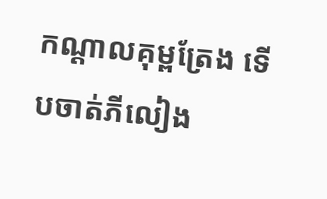កណ្តាលគុម្ពត្រែង ទើបចាត់ភីលៀង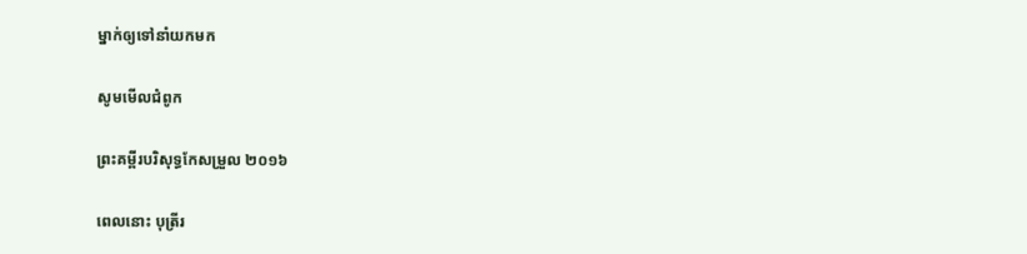ម្នាក់ឲ្យទៅនាំយកមក

សូមមើលជំពូក

ព្រះគម្ពីរបរិសុទ្ធកែសម្រួល ២០១៦

ពេលនោះ បុត្រីរ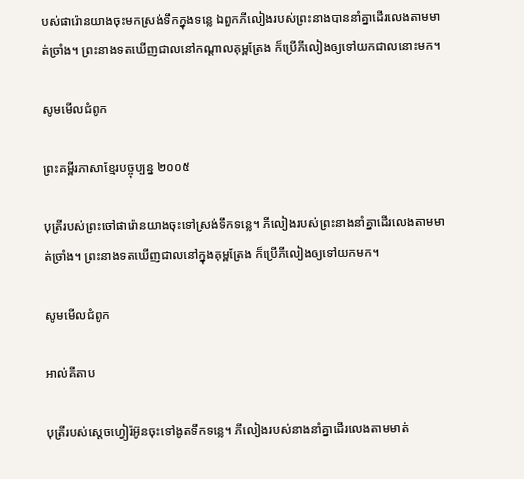បស់ផារ៉ោនយាងចុះមកស្រង់ទឹកក្នុងទន្លេ ឯពួកភីលៀងរបស់ព្រះនាងបាននាំគ្នាដើរលេងតាមមាត់ច្រាំង។ ព្រះនាងទតឃើញជាលនៅកណ្ដាលគុម្ពត្រែង ក៏ប្រើភីលៀងឲ្យទៅយកជាលនោះមក។

សូមមើលជំពូក

ព្រះគម្ពីរភាសាខ្មែរបច្ចុប្បន្ន ២០០៥

បុត្រីរបស់ព្រះចៅផារ៉ោនយាងចុះទៅស្រង់ទឹកទន្លេ។ ភីលៀងរបស់ព្រះ‌នាងនាំគ្នាដើរលេងតាមមាត់ច្រាំង។ ព្រះ‌នាងទតឃើញជាលនៅក្នុងគុម្ពត្រែង ក៏ប្រើភីលៀងឲ្យទៅយកមក។

សូមមើលជំពូក

អាល់គីតាប

បុត្រីរបស់ស្តេចហ្វៀរ៉អ៊ូនចុះទៅងូតទឹកទន្លេ។ ភីលៀងរបស់នាងនាំគ្នាដើរលេងតាមមាត់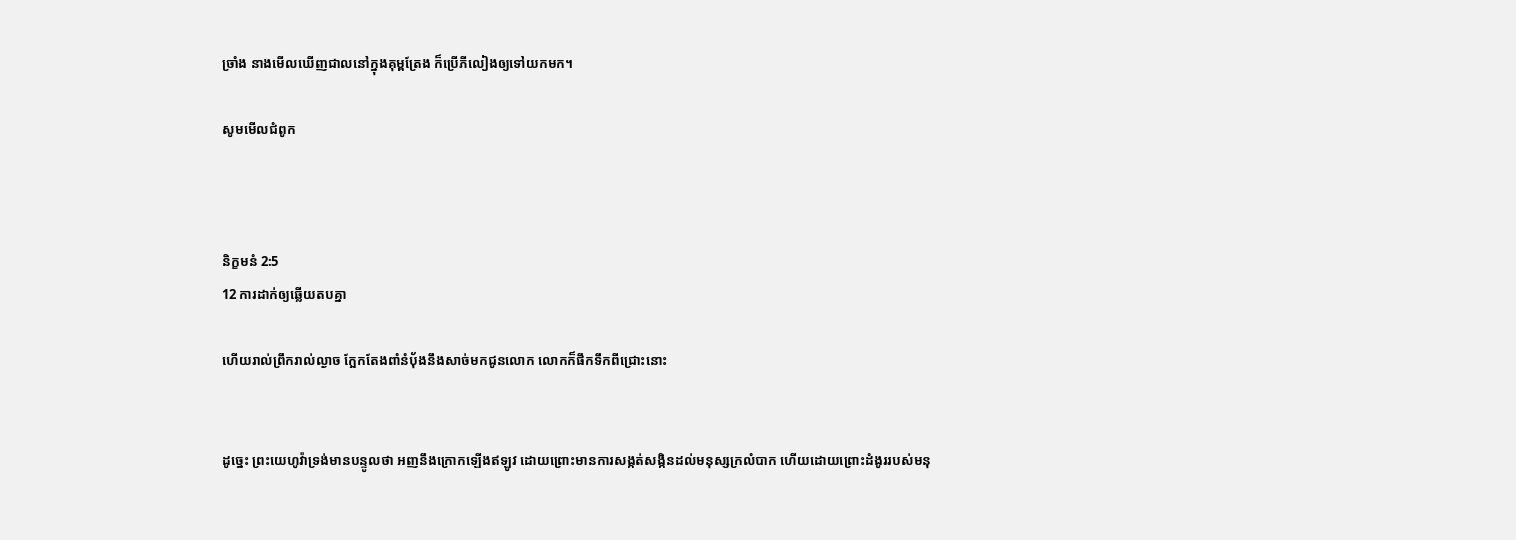ច្រាំង នាងមើលឃើញជាលនៅក្នុងគុម្ពត្រែង ក៏ប្រើភីលៀងឲ្យទៅយកមក។

សូមមើលជំពូក



និក្ខមនំ 2:5
12 ការដាក់ឲ្យឆ្លើយតបគ្នា

ហើយរាល់ព្រឹករាល់ល្ងាច ក្អែកតែងពាំនំបុ័ងនឹងសាច់មកជូនលោក លោកក៏ផឹកទឹកពីជ្រោះនោះ


ដូច្នេះ ព្រះ‌យេហូវ៉ាទ្រង់មានបន្ទូលថា អញនឹងក្រោកឡើងឥឡូវ ដោយព្រោះមានការសង្កត់‌សង្កិនដល់មនុស្សក្រលំបាក ហើយដោយព្រោះដំងូររបស់មនុ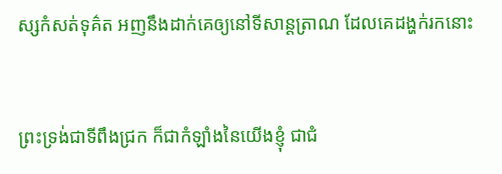ស្សកំសត់ទុគ៌ត អញនឹងដាក់គេឲ្យនៅទីសាន្ត‌ត្រាណ ដែលគេដង្ហក់រកនោះ


ព្រះ‌ទ្រង់ជាទីពឹងជ្រក ក៏ជាកំឡាំងនៃយើងខ្ញុំ ជាជំ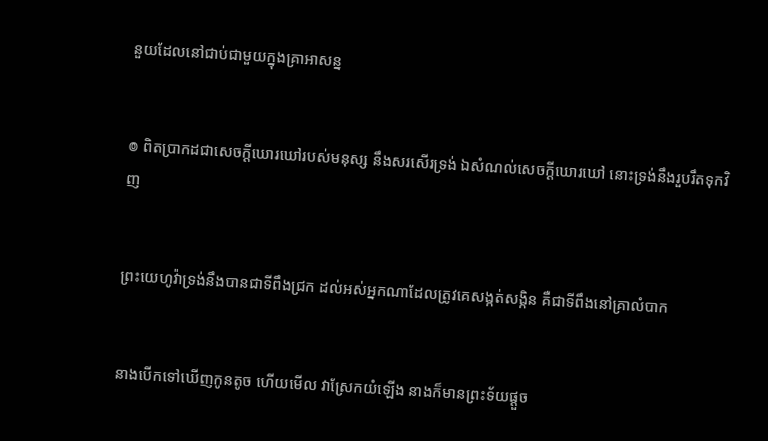នួយដែលនៅជាប់ជាមួយក្នុងគ្រាអាសន្ន


៙ ពិតប្រាកដជាសេចក្ដីឃោរ‌ឃៅរបស់មនុស្ស នឹងសរសើរទ្រង់ ឯសំណល់សេចក្ដីឃោរ‌ឃៅ នោះទ្រង់នឹងរួប‌រឹតទុកវិញ


ព្រះ‌យេហូវ៉ាទ្រង់នឹងបានជាទីពឹងជ្រក ដល់អស់អ្នកណាដែលត្រូវគេសង្កត់‌សង្កិន គឺជាទីពឹងនៅគ្រាលំបាក


នាងបើកទៅឃើញកូនតូច ហើយមើល វាស្រែកយំឡើង នាងក៏មានព្រះ‌ទ័យផ្តួច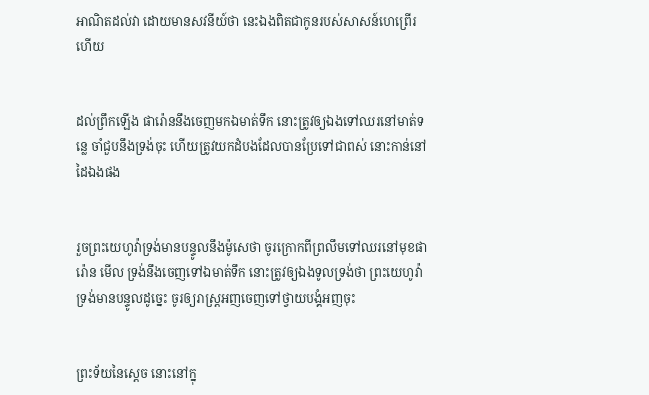អាណិតដល់វា ដោយមានសវនីយ៍ថា នេះឯងពិតជាកូនរបស់សាសន៍ហេព្រើរហើយ


ដល់ព្រឹកឡើង ផារ៉ោននឹងចេញមកឯមាត់ទឹក នោះត្រូវឲ្យឯងទៅឈរនៅមាត់ទន្លេ ចាំជួបនឹងទ្រង់ចុះ ហើយត្រូវយកដំបងដែលបានប្រែទៅជាពស់ នោះកាន់នៅដៃឯងផង


រួចព្រះ‌យេហូវ៉ាទ្រង់មានបន្ទូលនឹងម៉ូសេថា ចូរក្រោកពីព្រលឹមទៅឈរនៅមុខផារ៉ោន មើល ទ្រង់នឹងចេញទៅឯមាត់ទឹក នោះត្រូវឲ្យឯងទូលទ្រង់ថា ព្រះ‌យេហូវ៉ាទ្រង់មានបន្ទូលដូច្នេះ ចូរឲ្យរាស្ត្រអញចេញទៅថ្វាយ‌បង្គំអញចុះ


ព្រះ‌ទ័យនៃស្តេច នោះនៅក្នុ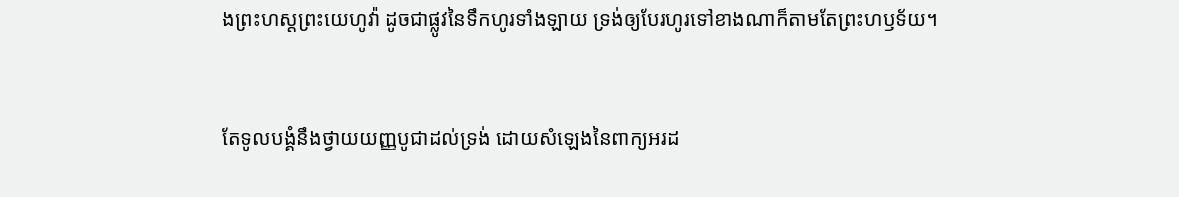ងព្រះ‌ហស្តព្រះ‌យេហូវ៉ា ដូចជាផ្លូវនៃទឹកហូរទាំង‌ឡាយ ទ្រង់ឲ្យបែរហូរទៅខាងណាក៏តាមតែព្រះ‌ហឫទ័យ។


តែទូលបង្គំនឹងថ្វាយយញ្ញ‌បូជាដល់ទ្រង់ ដោយសំឡេងនៃពាក្យអរដ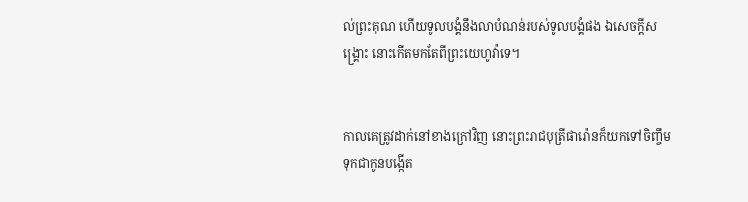ល់ព្រះ‌គុណ ហើយទូលបង្គំនឹងលាបំណន់របស់ទូលបង្គំផង ឯសេចក្ដីសង្គ្រោះ នោះកើតមកតែពីព្រះ‌យេហូវ៉ាទេ។


កាលគេត្រូវដាក់នៅខាងក្រៅវិញ នោះព្រះ‌រាជ‌បុត្រីផារ៉ោនក៏យកទៅចិញ្ចឹម ទុកជាកូនបង្កើត